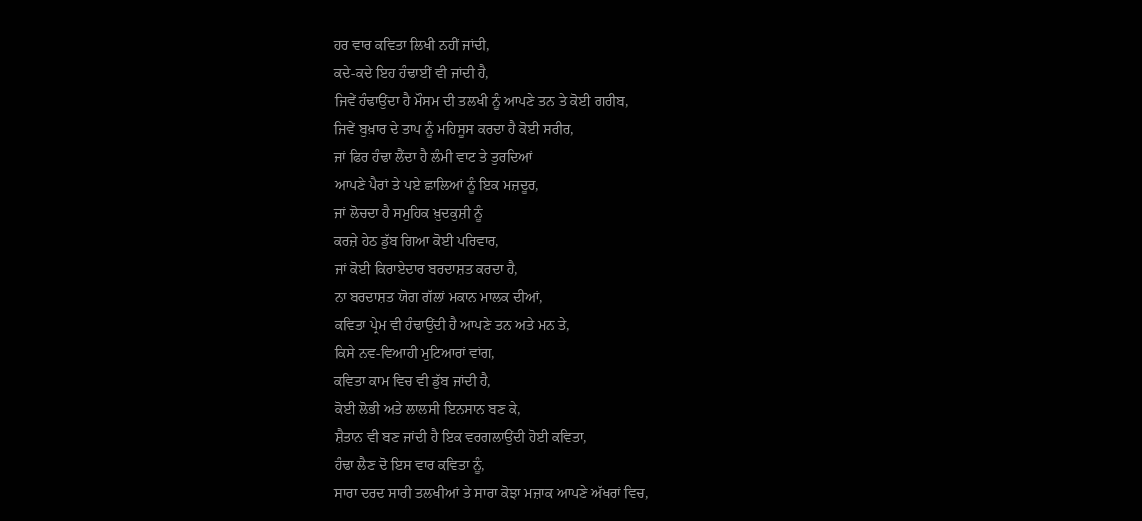ਹਰ ਵਾਰ ਕਵਿਤਾ ਲਿਖੀ ਨਹੀਂ ਜਾਂਦੀ,
ਕਦੇ-ਕਦੇ ਇਹ ਹੰਢਾਈਂ ਵੀ ਜਾਂਦੀ ਹੈ,
ਜਿਵੇਂ ਹੰਢਾਉਂਦਾ ਹੈ ਮੌਸਮ ਦੀ ਤਲਖੀ ਨੂੰ ਆਪਣੇ ਤਨ ਤੇ ਕੋਈ ਗਰੀਬ,
ਜਿਵੇਂ ਬੁਖ਼ਾਰ ਦੇ ਤਾਪ ਨੂੰ ਮਹਿਸੂਸ ਕਰਦਾ ਹੈ ਕੋਈ ਸਰੀਰ,
ਜਾਂ ਫਿਰ ਹੰਢਾ ਲੈਂਦਾ ਹੈ ਲੰਮੀ ਵਾਟ ਤੇ ਤੁਰਦਿਆਂ
ਆਪਣੇ ਪੈਰਾਂ ਤੇ ਪਏ ਛਾਲਿਆਂ ਨੂੰ ਇਕ ਮਜ਼ਦੂਰ,
ਜਾਂ ਲੋਚਦਾ ਹੈ ਸਮੁਹਿਕ ਖ਼ੁਦਕੁਸ਼ੀ ਨੂੰ
ਕਰਜ਼ੇ ਹੇਠ ਡੁੱਬ ਗਿਆ ਕੋਈ ਪਰਿਵਾਰ,
ਜਾਂ ਕੋਈ ਕਿਰਾਏਦਾਰ ਬਰਦਾਸ਼ਤ ਕਰਦਾ ਹੈ,
ਨਾ ਬਰਦਾਸ਼ਤ ਯੋਗ ਗੱਲਾਂ ਮਕਾਨ ਮਾਲਕ ਦੀਆਂ,
ਕਵਿਤਾ ਪ੍ਰੇਮ ਵੀ ਹੰਢਾਉਂਦੀ ਹੈ ਆਪਣੇ ਤਨ ਅਤੇ ਮਨ ਤੇ,
ਕਿਸੇ ਨਵ-ਵਿਆਹੀ ਮੁਟਿਆਰਾਂ ਵਾਂਗ,
ਕਵਿਤਾ ਕਾਮ ਵਿਚ ਵੀ ਡੁੱਬ ਜਾਂਦੀ ਹੈ,
ਕੋਈ ਲੋਭੀ ਅਤੇ ਲਾਲਸੀ ਇਨਸਾਨ ਬਣ ਕੇ,
ਸ਼ੈਤਾਨ ਵੀ ਬਣ ਜਾਂਦੀ ਹੈ ਇਕ ਵਰਗਲਾਉਂਦੀ ਹੋਈ ਕਵਿਤਾ,
ਹੰਢਾ ਲੈਣ ਦੋ ਇਸ ਵਾਰ ਕਵਿਤਾ ਨੂੰ,
ਸਾਰਾ ਦਰਦ ਸਾਰੀ ਤਲਖੀਆਂ ਤੇ ਸਾਰਾ ਕੋਝਾ ਮਜ਼ਾਕ ਆਪਣੇ ਅੱਖਰਾਂ ਵਿਚ,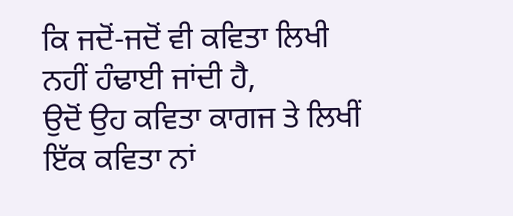ਕਿ ਜਦੋਂ-ਜਦੋਂ ਵੀ ਕਵਿਤਾ ਲਿਖੀ ਨਹੀਂ ਹੰਢਾਈ ਜਾਂਦੀ ਹੈ,
ਉਦੋਂ ਉਹ ਕਵਿਤਾ ਕਾਗਜ ਤੇ ਲਿਖੀਂ ਇੱਕ ਕਵਿਤਾ ਨਾਂ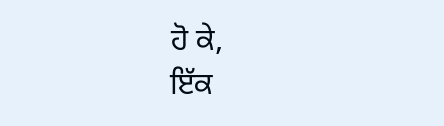ਹੋ ਕੇ,
ਇੱਕ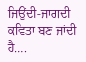ਜਿਉਂਦੀ-ਜਾਗਦੀ ਕਵਿਤਾ ਬਣ ਜਾਂਦੀ ਹੈ….